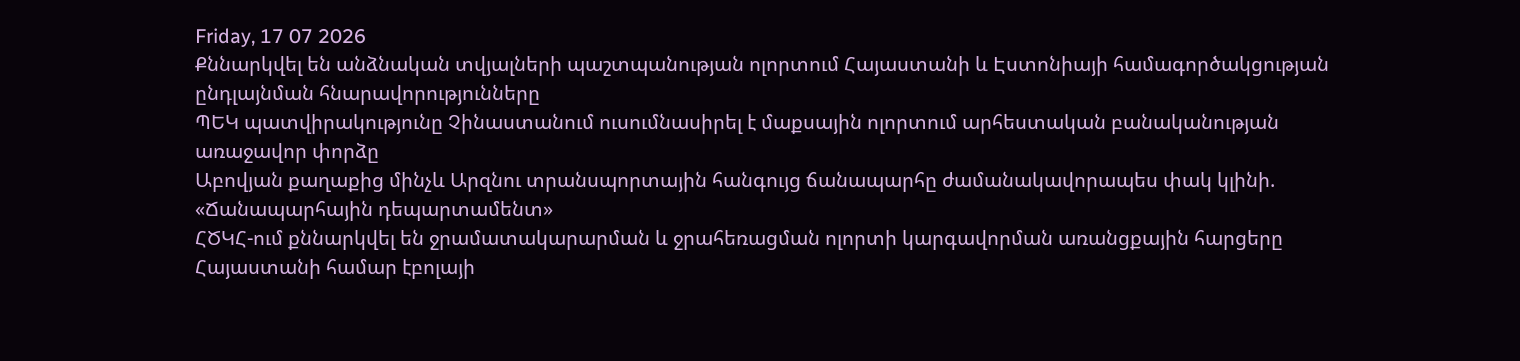Friday, 17 07 2026
Քննարկվել են անձնական տվյալների պաշտպանության ոլորտում Հայաստանի և Էստոնիայի համագործակցության ընդլայնման հնարավորությունները
ՊԵԿ պատվիրակությունը Չինաստանում ուսումնասիրել է մաքսային ոլորտում արհեստական բանականության առաջավոր փորձը
Աբովյան քաղաքից մինչև Արզնու տրանսպորտային հանգույց ճանապարհը ժամանակավորապես փակ կլինի. «Ճանապարհային դեպարտամենտ»
ՀԾԿՀ-ում քննարկվել են ջրամատակարարման և ջրահեռացման ոլորտի կարգավորման առանցքային հարցերը
Հայաստանի համար էբոլայի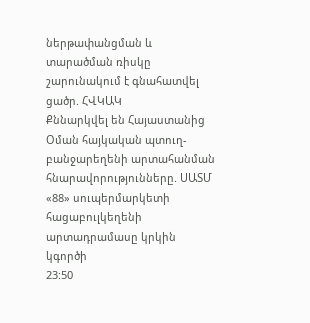ներթափանցման և տարածման ռիսկը շարունակում է գնահատվել ցածր. ՀՎԿԱԿ
Քննարկվել են Հայաստանից Օման հայկական պտուղ-բանջարեղենի արտահանման հնարավորությունները. ՍԱՏՄ
«88» սուպերմարկետի հացաբուլկեղենի արտադրամասը կրկին կգործի
23:50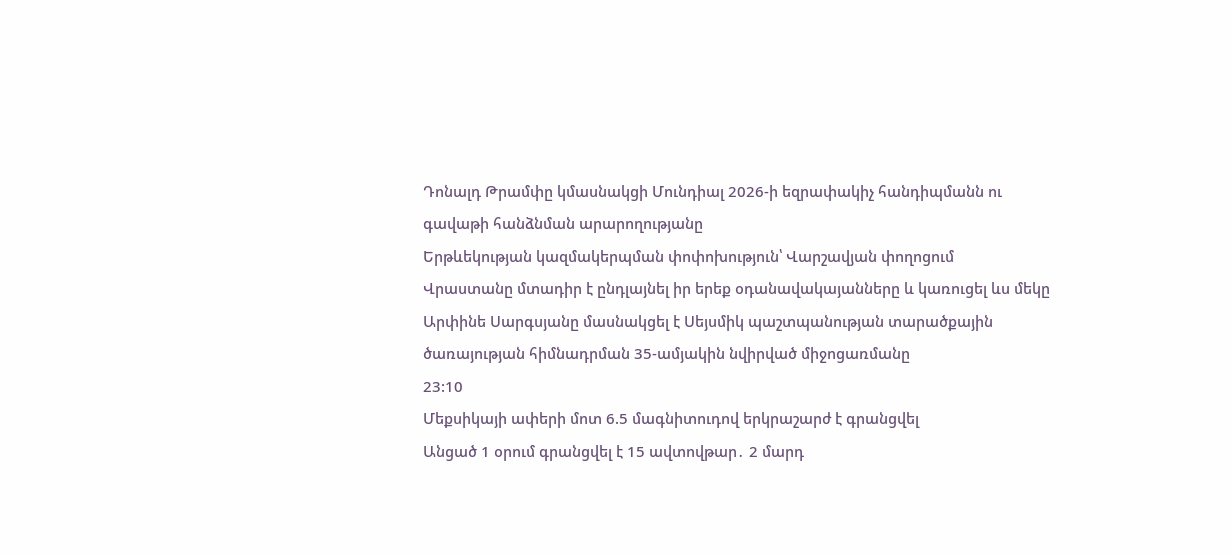Դոնալդ Թրամփը կմասնակցի Մունդիալ 2026-ի եզրափակիչ հանդիպմանն ու գավաթի հանձնման արարողությանը
Երթևեկության կազմակերպման փոփոխություն՝ Վարշավյան փողոցում
Վրաստանը մտադիր է ընդլայնել իր երեք օդանավակայանները և կառուցել ևս մեկը
Արփինե Սարգսյանը մասնակցել է Սեյսմիկ պաշտպանության տարածքային ծառայության հիմնադրման 35-ամյակին նվիրված միջոցառմանը
23:10
Մեքսիկայի ափերի մոտ 6.5 մագնիտուդով երկրաշարժ է գրանցվել
Անցած 1 օրում գրանցվել է 15 ավտովթար․ 2 մարդ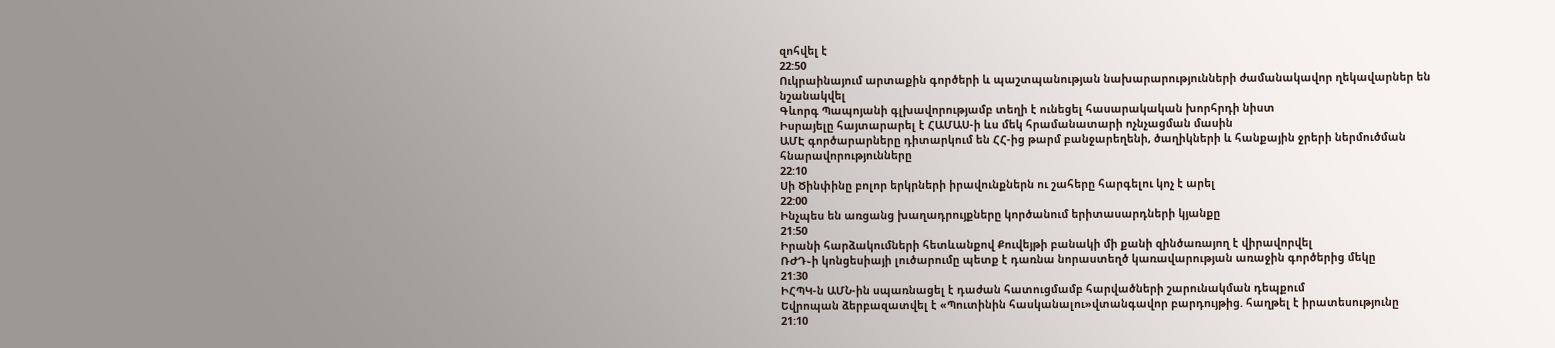զոհվել է
22:50
Ուկրաինայում արտաքին գործերի և պաշտպանության նախարարությունների ժամանակավոր ղեկավարներ են նշանակվել
Գևորգ Պապոյանի գլխավորությամբ տեղի է ունեցել հասարակական խորհրդի նիստ
Իսրայելը հայտարարել է ՀԱՄԱՍ-ի ևս մեկ հրամանատարի ոչնչացման մասին
ԱՄԷ գործարարները դիտարկում են ՀՀ-ից թարմ բանջարեղենի, ծաղիկների և հանքային ջրերի ներմուծման հնարավորությունները
22:10
Սի Ծինփինը բոլոր երկրների իրավունքներն ու շահերը հարգելու կոչ է արել
22:00
Ինչպես են առցանց խաղադրույքները կործանում երիտասարդների կյանքը
21:50
Իրանի հարձակումների հետևանքով Քուվեյթի բանակի մի քանի զինծառայող է վիրավորվել
ՌԺԴ֊ի կոնցեսիայի լուծարումը պետք է դառնա նորաստեղծ կառավարության առաջին գործերից մեկը
21:30
ԻՀՊԿ-ն ԱՄՆ-ին սպառնացել է դաժան հատուցմամբ հարվածների շարունակման դեպքում
Եվրոպան ձերբազատվել է «Պուտինին հասկանալու»վտանգավոր բարդույթից. հաղթել է իրատեսությունը
21:10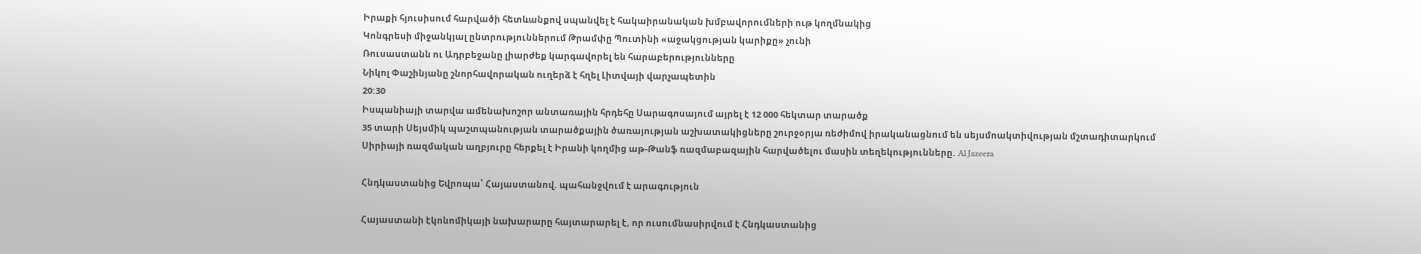Իրաքի հյուսիսում հարվածի հետևանքով սպանվել է հակաիրանական խմբավորումների ութ կողմնակից
Կոնգրեսի միջանկյալ ընտրություններում Թրամփը Պուտինի «աջակցության կարիքը» չունի
Ռուսաստանն ու Ադրբեջանը լիարժեք կարգավորել են հարաբերությունները
Նիկոլ Փաշինյանը շնորհավորական ուղերձ է հղել Լիտվայի վարչապետին
20:30
Իսպանիայի տարվա ամենախոշոր անտառային հրդեհը Սարագոսայում այրել է 12 000 հեկտար տարածք
35 տարի Սեյսմիկ պաշտպանության տարածքային ծառայության աշխատակիցները շուրջօրյա ռեժիմով իրականացնում են սեյսմոակտիվության մշտադիտարկում
Սիրիայի ռազմական աղբյուրը հերքել է Իրանի կողմից աթ-Թանֆ ռազմաբազային հարվածելու մասին տեղեկությունները. Al Jazeera

Հնդկաստանից Եվրոպա՝ Հայաստանով. պահանջվում է արագություն

Հայաստանի էկոնոմիկայի նախարարը հայտարարել է, որ ուսումնասիրվում է Հնդկաստանից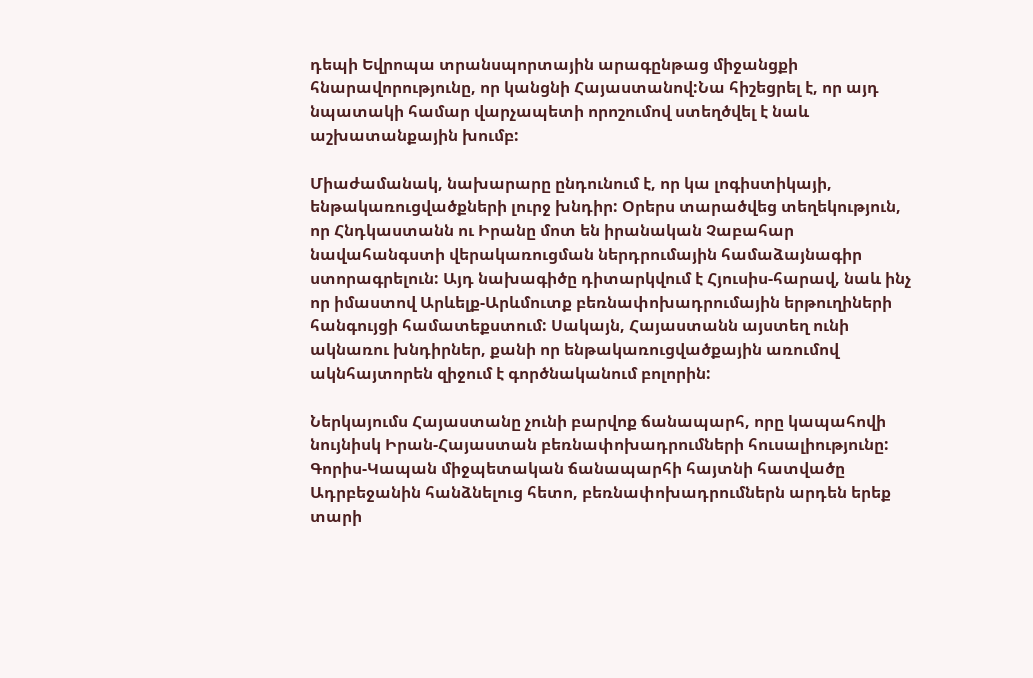դեպի Եվրոպա տրանսպորտային արագընթաց միջանցքի հնարավորությունը, որ կանցնի Հայաստանով:Նա հիշեցրել է, որ այդ նպատակի համար վարչապետի որոշումով ստեղծվել է նաև աշխատանքային խումբ:

Միաժամանակ, նախարարը ընդունում է, որ կա լոգիստիկայի, ենթակառուցվածքների լուրջ խնդիր: Օրերս տարածվեց տեղեկություն, որ Հնդկաստանն ու Իրանը մոտ են իրանական Չաբահար նավահանգստի վերակառուցման ներդրումային համաձայնագիր ստորագրելուն: Այդ նախագիծը դիտարկվում է Հյուսիս-հարավ, նաև ինչ որ իմաստով Արևելք-Արևմուտք բեռնափոխադրումային երթուղիների հանգույցի համատեքստում: Սակայն, Հայաստանն այստեղ ունի ակնառու խնդիրներ, քանի որ ենթակառուցվածքային առումով ակնհայտորեն զիջում է գործնականում բոլորին:

Ներկայումս Հայաստանը չունի բարվոք ճանապարհ, որը կապահովի նույնիսկ Իրան-Հայաստան բեռնափոխադրումների հուսալիությունը: Գորիս-Կապան միջպետական ճանապարհի հայտնի հատվածը Ադրբեջանին հանձնելուց հետո, բեռնափոխադրումներն արդեն երեք տարի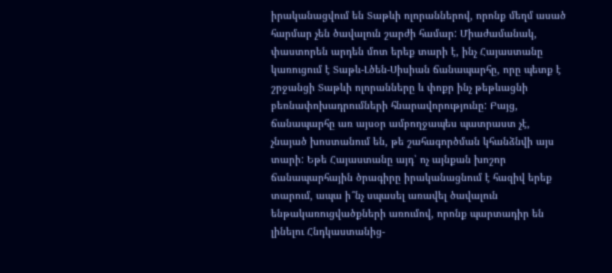իրականացվում են Տաթևի ոլորաններով, որոնք մեղմ ասած հարմար չեն ծավալուն շարժի համար: Միաժամանակ, փաստորեն արդեն մոտ երեք տարի է, ինչ Հայաստանը կառուցում է Տաթև-Լծեն-Սիսիան ճանապարհը, որը պետք է շրջանցի Տաթևի ոլորանները և փոքր ինչ թեթևացնի բեռնափոխադրումների հնարավորությունը: Բայց, ճանապարհը առ այսօր ամբողջապես պատրաստ չէ, չնայած խոստանում են, թե շահագործման կհանձնվի այս տարի: Եթե Հայաստանը այդ՝ ոչ այնքան խոշոր ճանապարհային ծրագիրը իրականացնում է հազիվ երեք տարում, ապա ի՞նչ սպասել առավել ծավալուն ենթակառուցվածքների առումով, որոնք պարտադիր են լինելու Հնդկաստանից-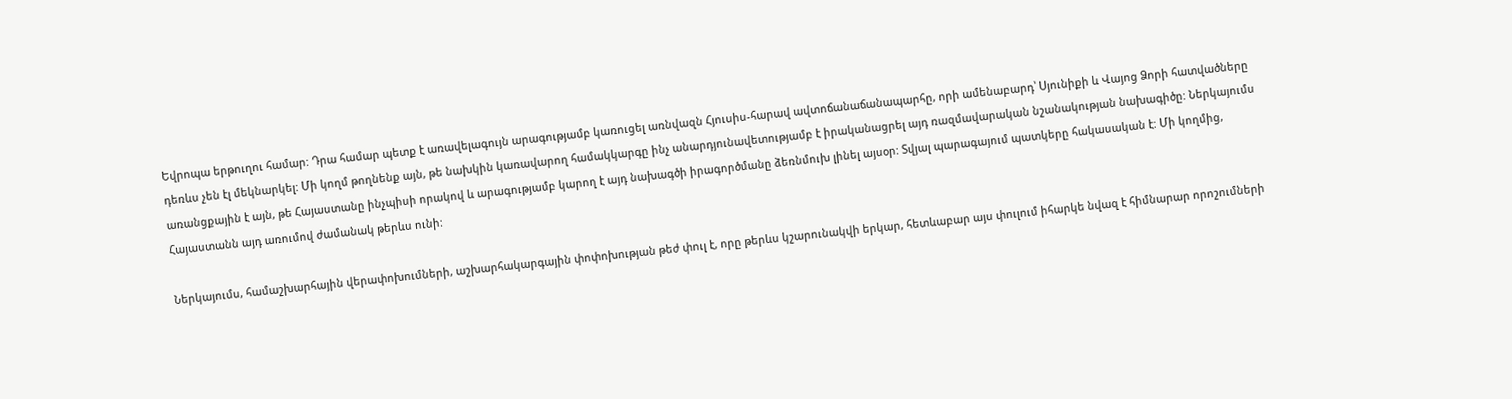Եվրոպա երթուղու համար: Դրա համար պետք է առավելագույն արագությամբ կառուցել առնվազն Հյուսիս-հարավ ավտոճանաճանապարհը, որի ամենաբարդ՝ Սյունիքի և Վայոց Ձորի հատվածները դեռևս չեն էլ մեկնարկել: Մի կողմ թողնենք այն, թե նախկին կառավարող համակկարգը ինչ անարդյունավետությամբ է իրականացրել այդ ռազմավարական նշանակության նախագիծը: Ներկայումս առանցքային է այն, թե Հայաստանը ինչպիսի որակով և արագությամբ կարող է այդ նախագծի իրագործմանը ձեռնմուխ լինել այսօր: Տվյալ պարագայում պատկերը հակասական է: Մի կողմից, Հայաստանն այդ առումով ժամանակ թերևս ունի:

Ներկայումս, համաշխարհային վերափոխումների, աշխարհակարգային փոփոխության թեժ փուլ է, որը թերևս կշարունակվի երկար, հետևաբար այս փուլում իհարկե նվազ է հիմնարար որոշումների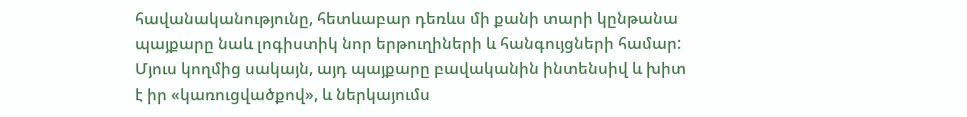հավանականությունը, հետևաբար դեռևս մի քանի տարի կընթանա պայքարը նաև լոգիստիկ նոր երթուղիների և հանգույցների համար: Մյուս կողմից սակայն, այդ պայքարը բավականին ինտենսիվ և խիտ է իր «կառուցվածքով», և ներկայումս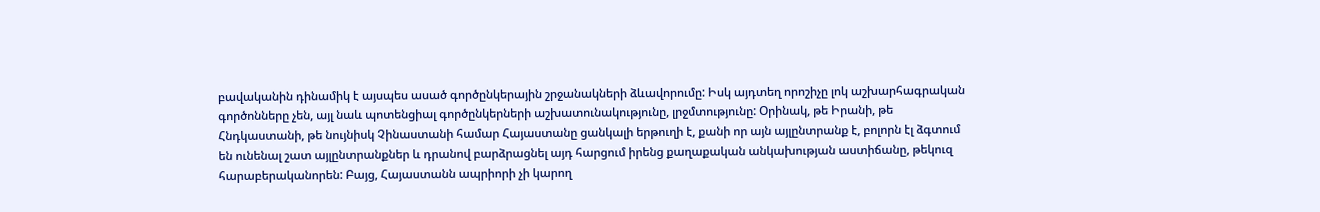բավականին դինամիկ է այսպես ասած գործընկերային շրջանակների ձևավորումը: Իսկ այդտեղ որոշիչը լոկ աշխարհագրական գործոնները չեն, այլ նաև պոտենցիալ գործընկերների աշխատունակությունը, լրջմտությունը: Օրինակ, թե Իրանի, թե Հնդկաստանի, թե նույնիսկ Չինաստանի համար Հայաստանը ցանկալի երթուղի է, քանի որ այն այլընտրանք է, բոլորն էլ ձգտում են ունենալ շատ այլընտրանքներ և դրանով բարձրացնել այդ հարցում իրենց քաղաքական անկախության աստիճանը, թեկուզ հարաբերականորեն: Բայց, Հայաստանն ապրիորի չի կարող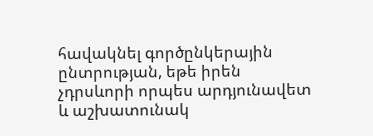հավակնել գործընկերային ընտրության, եթե իրեն չդրսևորի որպես արդյունավետ և աշխատունակ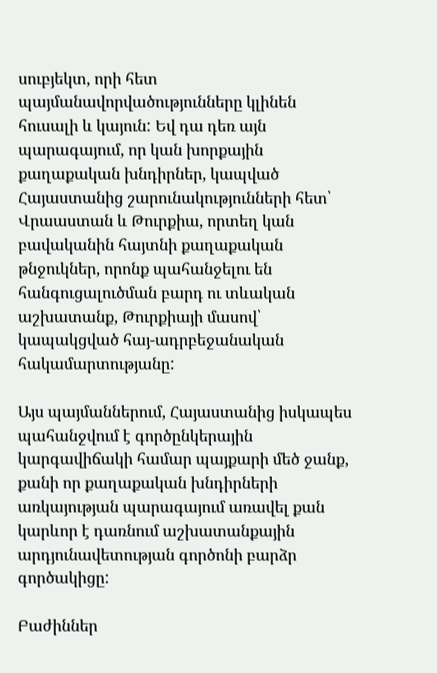սուբյեկտ, որի հետ պայմանավորվածությունները կլինեն հուսալի և կայուն: Եվ դա դեռ այն պարագայում, որ կան խորքային քաղաքական խնդիրներ, կապված Հայաստանից շարունակությունների հետ՝ Վրաաստան և Թուրքիա, որտեղ կան բավականին հայտնի քաղաքական թնջուկներ, որոնք պահանջելու են հանգուցալուծման բարդ ու տևական աշխատանք, Թուրքիայի մասով՝ կապակցված հայ-ադրբեջանական հակամարտությանը:

Այս պայմաններում, Հայաստանից իսկապես պահանջվում է գործընկերային կարգավիճակի համար պայքարի մեծ ջանք, քանի որ քաղաքական խնդիրների առկայության պարագայում առավել քան կարևոր է դառնում աշխատանքային արդյունավետության գործոնի բարձր գործակիցը:

Բաժիններ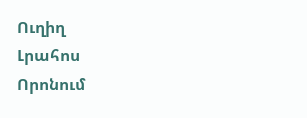Ուղիղ
Լրահոս
Որոնում